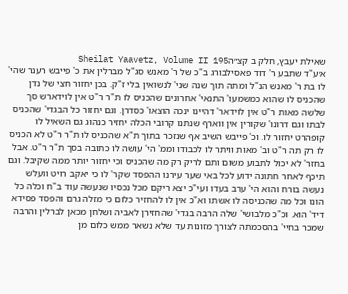שאילת יעבץ, חלק ב קצ״הSheilat Yaavetz, Volume II 195
א׳ע"ד שתבע ר' דוד פאסילבורג ב"כ של ר' מאנש סג"ל מברלין את כ' פייבש רענר שהי' לו בת ר' מאנש הנ"ל ומתה תוך שנה שני' לנשואין בלי ז"ק. בכן יחזור חצי של נדן שהכניס לו שהוא כמשמעו' התנאי' אחרונים שהכניס לו ת"ר ר"ט אין לוידארש סך שלשה מאות ר"ט אין לוידאר' דהיינו ינכה הוצאו' כסדרן. וגם יחזור כל הבגדי' שהכניס לבתו וגם דרונו' שקורין אין ווארף שנתנו קרובי הכלה יחזיר כנהוג גם השאיל לו קופהרט יחזור לו. וכ' פייבש השיב אף שנזכר בתוך ת"א שהכניס לו ת"ר ר"ט לא הכניס לו רק תה ר"ט וב' מאות וויתר לו לכבודו וממ' הי' עושה לו כתובה בסך ת"ר ר"ט. אבל בחזר' לא יכול לתבוע משום ותם לריק רק מה שהכניס וכי יחזור יותר ממה שקיבל. וגם תיכף לאחר חתונה ידוע לכל באי שער עירנו ההפסד שקר' לו כי יאקב רויט וועלש נעשה בורח והוא הי' ערב בעדו ועי"כ יצא ריקם מכל נכסיו שנעשה עוד ב"ח וכלה כל הונו וכל מה שהכניסה לו אשתו וא"כ אין לו להחזיר כלום כי מזלה גרם והפסד פסידא דיד' הוא. וכ"כ מלבושי' שלה הרבה בגדי' שהחזירן לאביה ושלחן מכאן לברלין והרבה שמכר בחיי' בהסכמתה לצורך מזונות עד שלא נשאר ממש כלום מן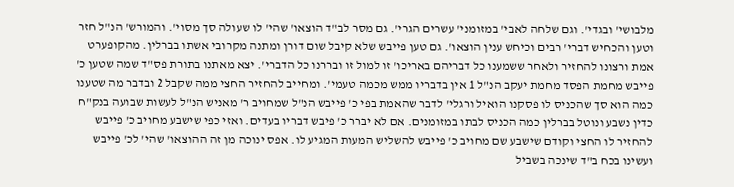מלבושי' ובגדי'. וגם שלחה לאבי' במזומני' עשרים הגרי'. גם מסר לב"ד הוצאו' שהי' לו שעולה סך מסוי'. והמורש' הנ"ל חזר וטען והכחיש דברי' רבים וכיחש ענין הוצאו'. גם טען פייבש שלא קיבל שום דורן ומתנה מקרובי אשתו בברלין. מהקופערט אמת ורצונו להחזיר ולאחר ששמענו כל דבריהם באריכו' זו למול זו ובררנו כל הדברי'. יצא מאתנו בתורת פס"ד שמה שטען כ' פייבש מחמת הפסד מחמת יעקב הנ"ל 1 אין בדבריו ממש מכמה טעמי'. ומחייב להחזיר החצי ממה שקבל 2 ובדבר מה שטענו כמה הוא סך שהכניס לו פסקנו הואיל ורגלי' לדבר שהאמת בפי כ' פייבש הנ"ל שמחויב ר' מאניש הנ"ל לעשות שבועה בנק"ח כדין נשבע ונוטל בברלין כמה הכניס לבתו במזומנים. אם לא יברר כ' פיבש דבריו בעדים. ואזי כפי שישבע מחויב כ' פייבש להחזיר לו החצי וקודם שישבע שם מחויב כ' פייבש להשליש המעות המגיע לו. אפס ינוכה מן זה ההוצאו' שהי' לכ' פייבש ועשינו בכח ב"ד שינכה בשביל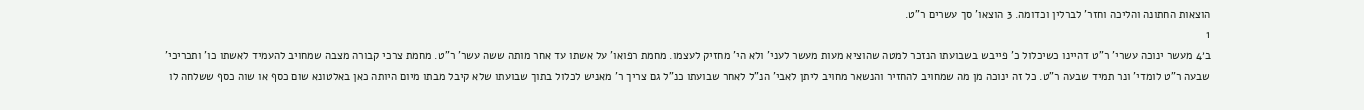הוצאות החתונה והליכה וחזר' לברלין וכדומה. 3 הוצאו' סך עשרים ר"ט.
1
ב׳4 מעשר ינוכה עשרי' ר"ט דהיינו כשיכלול כ' פייבש בשבועתו הנזכר למטה שהוציא מעות מעשר לעני' ולא הי' מחזיק לעצמו. מחמת רפואו' על אשתו עד אחר מותה ששה עשר' ר"ט. מחמת צרכי קבורה מצבה שמחויב להעמיד לאשתו כו' ותכריכי' שבעה ר"ט לומדי' ונר תמיד שבעה ר"ט. כל זה ינוכה מן מה שמחויב להחזיר והנשאר מחויב ליתן לאבי' הנ"ל לאחר שבועתו כנ"ל גם צריך ר' מאניש לכלול בתוך שבועתו שלא קיבל מבתו מיום היותה כאן באלטונא שום כסף או שוה כסף ששלחה לו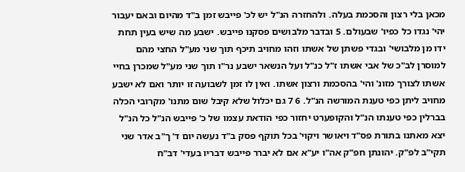מכאן בלי רצון והסכמת בעלה. ולהחזרה הנ"ל יש לכ' פייבש זמן ב"ד מהיום ובאם יעבור יהי' נגדו כל כפיו' שבעולם. 5 ובדבר מלבושים פסקנו פייבש. ישבע מה שיש בעין תחת ידו מן מלבושי' ובגדי פשתן של אשתו וזהו מחויב תיכף תוך שני מע"ל החצי מהם למוסרן לב"כ של אבי אשתו ז"ל כנ"ל ועל הנשאר ישבע נר"ו תוך שני מע"ל שמכרן בחיי אשתו לצורך מזונ' והי' בהסכמת ורצון אשתו. ואין לו זמן לשבועה זו יותר ואם לא ישבע מחויב ליתן כפי טענת המורשה הנ"ל. 6 7 גם יכלול שלא קיבל שום מתנו' מקרובי הכלה בברלין כפי טענתו הנ"ל והקופערט יחזור כפי הודאת עצמו של כ' פייבש הנ"ל כל הנ"ל יצא מאתנו בתורת פס"ד ויאושר ויקוי' בכל תוקף פסק ב"ד נעשה יום ד' ך"ב אדר שני תקי"ב לפ"ק. יהונתן חפ"ק אה"ו יע"א אם לא יברר פייבש דבריו בעדי' דב"ח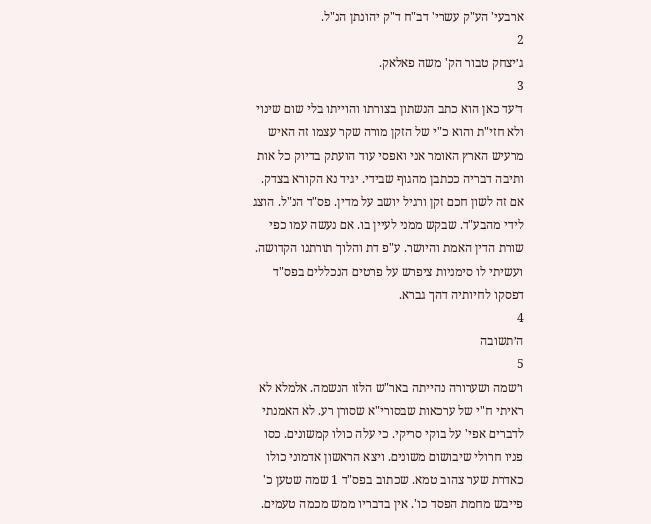ארבעי' הע"ק עשרי' דב"ח ד"ק יהונתן הנ"ל.
2
ג׳יצחק טבור הק' משה פאלאק.
3
ד׳עד כאן הוא כתב הנשתון בצורתו והוייתו בלי שום שינוי ולא חזי"ת והוא כ"י של הזקן מורה שקר עצמו זה האיש מרעיש הארץ האומר אני ואפסי עוד הועתק בדיוק כל אות ותיבה דבריה ככתבן מהגוף שבידי. יגיד נא הקורא בצדק. אם זה לשון חכם זקן ורגיל יושב על מדין. פס"ד הנ"ל. הוצג לידי מהבע"ד. שבקש ממני לעיין בו. אם נעשה עמו כפי שורת הדין האמת והיושר. ע"פ דת והלוך תורתנו הקדושה. ועשיתי לו סימניות ציפרש על פרטים הנכללים בפס"ד דפסקו לחיותיה דהך גברא.
4
ה׳תשובה
5
ו׳שמה ושערורה נהייתה באר"ש הלזו הנשמה. אלמלא לא ראיתי ח"י של ערכאות שבסורי"א שסורן רע. לא האמנתי לדברים אפי' על בוקי סריקי. כי עלה כולו קמשונים. כסו פניו חרולי שיבושום משונים. ויצא הראשון אדמוני כולו כאדרת שער צהוב טמא. שכתוב בפס"ד 1 שמה שטען כ' פייבש מחמת הפסד כו'. אין בדבריו ממש מכמה טעמים.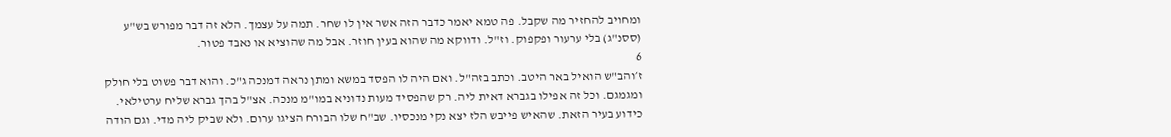ומחויב להחזיר מה שקבל. פה טמא יאמר כדבר הזה אשר אין לו שחר. תמה על עצמך. הלא זה דבר מפורש בש"ע (ססנ"ג) בלי ערעור ופקפוק. וז"ל. ודווקא מה שהוא בעין חוזר. אבל מה שהוציא או נאבד פטור.
6
ז׳והב"ש הואיל באר היטב. וכתב בזה"ל. ואם היה לו הפסד במשא ומתן נראה דמנכה ג"כ. והוא דבר פשוט בלי חולק ומגמגם. וכל זה אפילו בגברא דאית ליה. רק שהפסיד מעות נדוניא במו"מ מנכה. אצ"ל בהך גברא שליח ערטילאי. כידוע בעיר הזאת. שהאיש פייבש הלז יצא נקי מנכסיו. שב"ח שלו הבורח הציגו ערום. ולא שביק ליה מדי. וגם הודה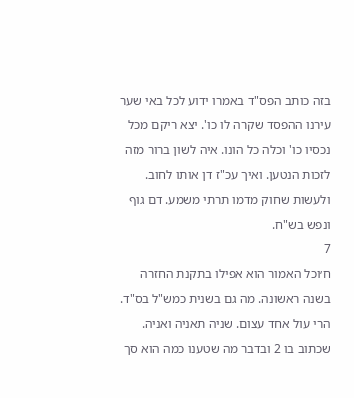בזה כותב הפס"ד באמרו ידוע לכל באי שער עירנו ההפסד שקרה לו כו'. יצא ריקם מכל נכסיו כו' וכלה כל הונו. איה לשון ברור מזה לזכות הנטען. ואיך עכ"ז דן אותו לחוב. ולעשות שחוק מדמו תרתי משמע. דם גוף ונפש בש"ח.
7
ח׳וכל האמור הוא אפילו בתקנת החזרה בשנה ראשונה. מה גם בשנית כמש"ל בס"ד. הרי עול אחד עצום. שניה תאניה ואניה. שכתוב בו 2 ובדבר מה שטענו כמה הוא סך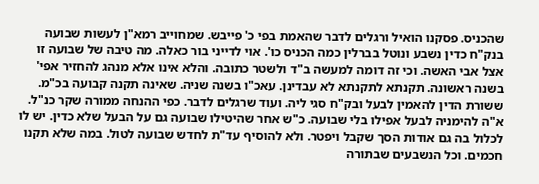שהכניס. פסקנו הואיל ורגלים לדבר שהאמת בפי כ' פייבש. שמחוייב רמא"ן לעשות שבועה בנק"ח כדין נשבע ונוטל בברלין כמה הכניס כו'. אוי לדייני בור כאלה. מה טיבה של שבועה זו אצל אבי האשה. וכי זה דומה למעשה ב"ד ולשטר כתובה. והלא אינו אלא מנהג להחזיר אפי' בשנה ראשונה. תקנתא לתקנתא לא עבדינן. עאכ"ו בשנה שניה. שאינה תקנה קבועה בכ"מ. ששורת הדין להאמין לבעל ובק"ח סגי ליה. ועוד שרגלים לדבר. כפי ההנחה ממורה שקר כנ"ל. א"ה להימניה לבעל אפילו בלי שבועה. כ"ש אחר שהיטילו שבועה גם על הבעל שלא כדין. יש לו לכלול בה גם אודות הסך שקבל ויפטר. ולא להוסיף עד"ת לחדש שבועה לטול. במה שלא תקנו חכמים. וכל הנשבעים שבתורה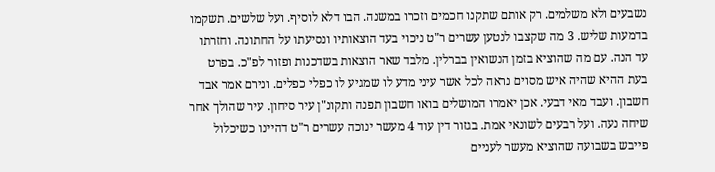נשבעים ולא משלמים. רק אותם שתקנו חכמים וזכרו במשנה. הבו דלא לוסיף. ועל שלשים. תשקמו בדמעות שליש. 3 מה שקצבו לנטען עשרים ר"ט ניכוי בעד הוצאותיו ונסיעתו על החתונה. וחזרתו עד הנה. עם מה שהוציא בזמן הנשואין בברלין. מלבד שאר הוצאות בשדכנות ופזור לפ"כ. בפרט בעת ההיא שהיה איש מסוים נראה לכל אשר עיני מדע לו שמגיע לו כפלי כפלים. ונירם אמר אבד חשבון. ועבד מאי דבעי. אכן יאמרו המושלים בואו חשבון תפנה ותקונ"ן עיר סיחון. עיר שהולך אחר שיחה נעה. ועל רבעים לשונאי אמת. בגזור דין עוד 4 מעשר ינוכה עשרים ר"ט דהיינו כשיכלול פייבש בשבועה שהוציא מעשר לעניים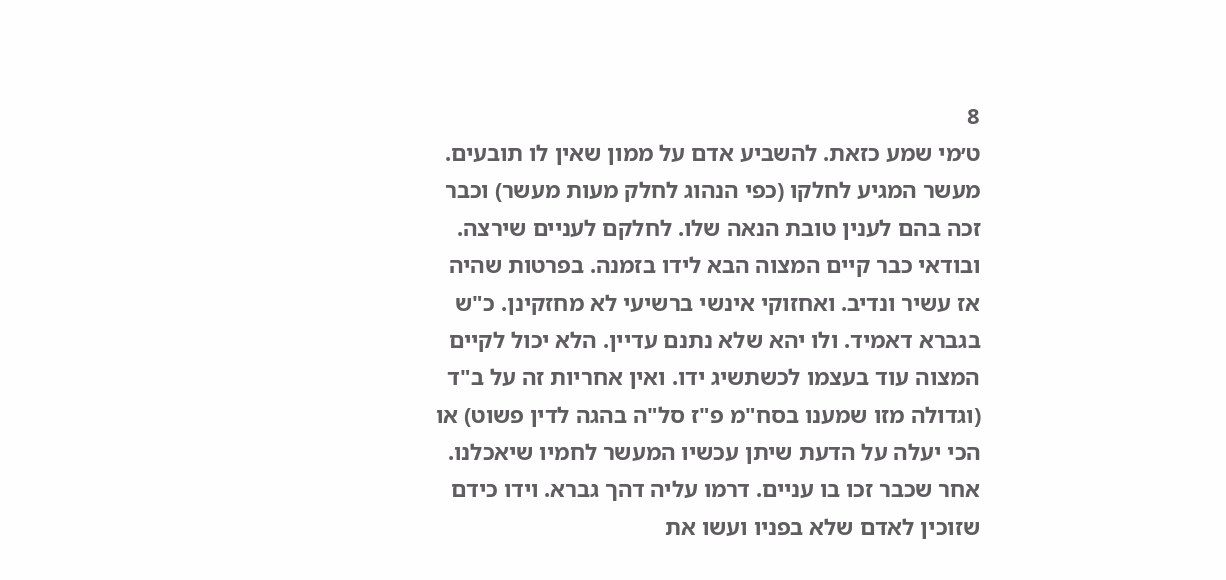8
ט׳מי שמע כזאת. להשביע אדם על ממון שאין לו תובעים. מעשר המגיע לחלקו (כפי הנהוג לחלק מעות מעשר) וכבר זכה בהם לענין טובת הנאה שלו. לחלקם לעניים שירצה. ובודאי כבר קיים המצוה הבא לידו בזמנה. בפרטות שהיה אז עשיר ונדיב. ואחזוקי אינשי ברשיעי לא מחזקינן. כ"ש בגברא דאמיד. ולו יהא שלא נתנם עדיין. הלא יכול לקיים המצוה עוד בעצמו לכשתשיג ידו. ואין אחריות זה על ב"ד (וגדולה מזו שמענו בסח"מ פ"ז סל"ה בהגה לדין פשוט) או הכי יעלה על הדעת שיתן עכשיו המעשר לחמיו שיאכלנו. אחר שכבר זכו בו עניים. דרמו עליה דהך גברא. וידו כידם שזוכין לאדם שלא בפניו ועשו את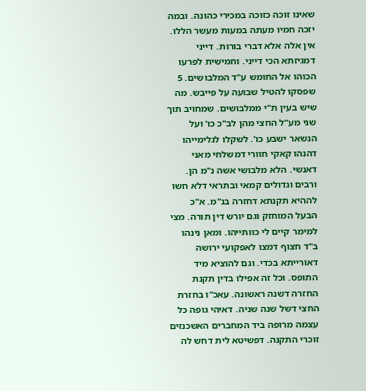שאינו זוכה כזוכה במכירי כהונה. ובמה יזכה חמיו מעתה במעות מעשר הללו. אין אלה אלא דברי בורות. דייני דמגיזתא הכי דייני. וחמישית לפרעו הכוהו אל החומש ע"ד המלבושים. 5 שפסקו להטיל שבועה על פייבש. מה שיש בעין ת"י ממלבושים. שמחויב תוך שני מע"ל החצי מהן לב"כ כו' ועל הנשאר ישבע כו'. לשקלו לגלימייהו דהנהו קאקי חוורי דמשלחי מאני דאנשי. הלא מלבושי אשה נ"מ הן. ורבים וגדולים קמאי ובתראי דלא חשו לההיא תקנתא דחזרה בנ"מ. א"כ הבעל המוחזק וגם יורש דין תורה. מצי למימר קיים לי כוותייהו. ומאן נינהו ב"ד חצוף דמצו לאפקועי ירושה דאורייתא בכדי. וגם להוציא מיד התופס. וכל זה אפילו בדין תקנת החזרה דשנה ראשונה. עאכ"ו בחזרת החצי דשל שנה שניה. דאיהי גופה כל עצמה מרופה ביד המחברים האשכנזים זוכרי התקנה. דפשיטא לית דחש לה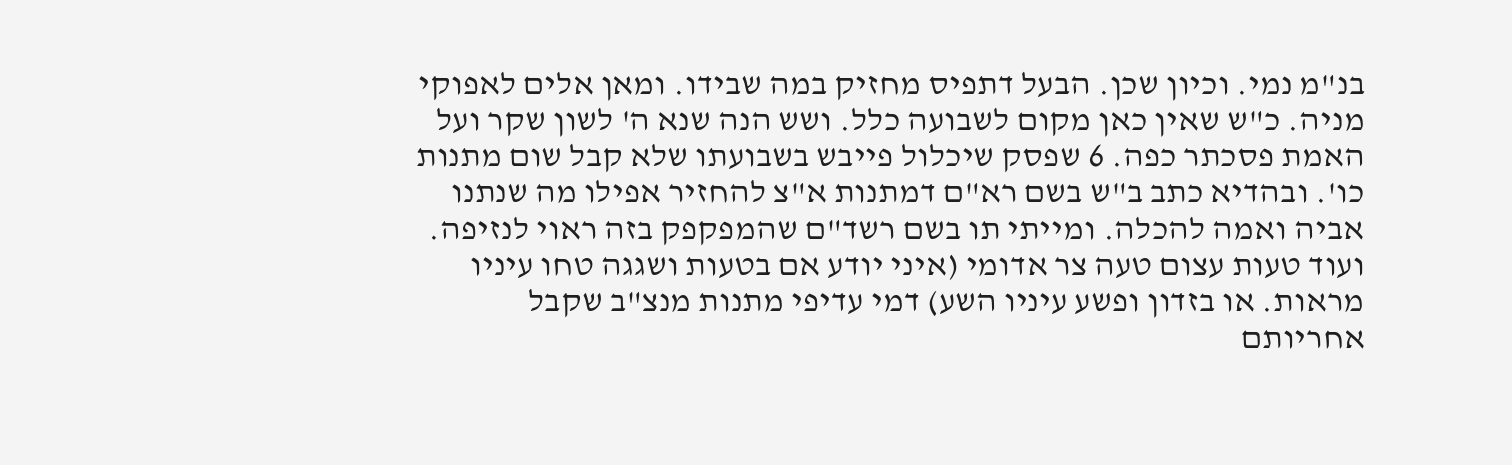בנ"מ נמי. וכיון שכן. הבעל דתפיס מחזיק במה שבידו. ומאן אלים לאפוקי מניה. כ"ש שאין כאן מקום לשבועה כלל. ושש הנה שנא ה' לשון שקר ועל האמת פסכתר כפה. 6 שפסק שיכלול פייבש בשבועתו שלא קבל שום מתנות כו'. ובהדיא כתב ב"ש בשם רא"ם דמתנות א"צ להחזיר אפילו מה שנתנו אביה ואמה להכלה. ומייתי תו בשם רשד"ם שהמפקפק בזה ראוי לנזיפה. ועוד טעות עצום טעה צר אדומי (איני יודע אם בטעות ושגגה טחו עיניו מראות. או בזדון ופשע עיניו השע) דמי עדיפי מתנות מנצ"ב שקבל אחריותם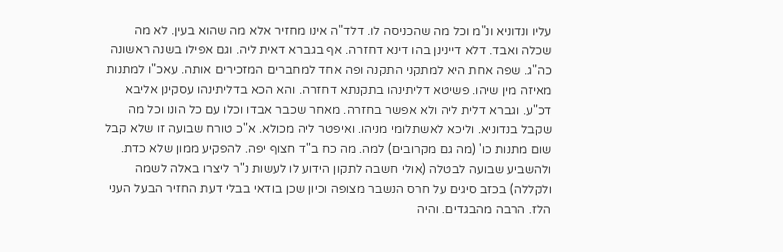עליו ונדוניא ונ"מ וכל מה שהכניסה לו. דלד"ה אינו מחזיר אלא מה שהוא בעין. לא מה שכלה ואבד. דלא דיינינן בהו דינא דחזרה. אף בגברא דאית ליה. וגם אפילו בשנה ראשונה כה"ג. שפה אחת היא למתקני התקנה ופה אחד למחברים המזכירים אותה. עאכ"ו למתנות מאיזה מין שיהו. פשיטא דליתינהו בתקנתא דחזרה. והא הכא בדליתינהו עסקינן אליבא דכ"ע. וגברא דלית ליה ולא אפשר בחזרה. מאחר שכבר אבדו וכלו עם כל הונו וכל מה שקבל בנדוניא. וליכא לאשתלומי מניהו. ואיפטר ליה מכולא. א"כ טורח שבועה זו שלא קבל שום מתנות כו' (מה גם מקרובים) למה. מה כח ב"ד חצוף יפה. להפקיע ממון שלא כדת. ולהשביע שבועה לבטלה (אולי חשבה לתקון הידוע לו לעשות נ"ר ליצרו באלה לשמה ולקללה) בכזב סיגים על חרס הנשבר מצופה וכיון שכן בודאי בבלי דעת החזיר הבעל העני הלז. הרבה מהבגדים. והיה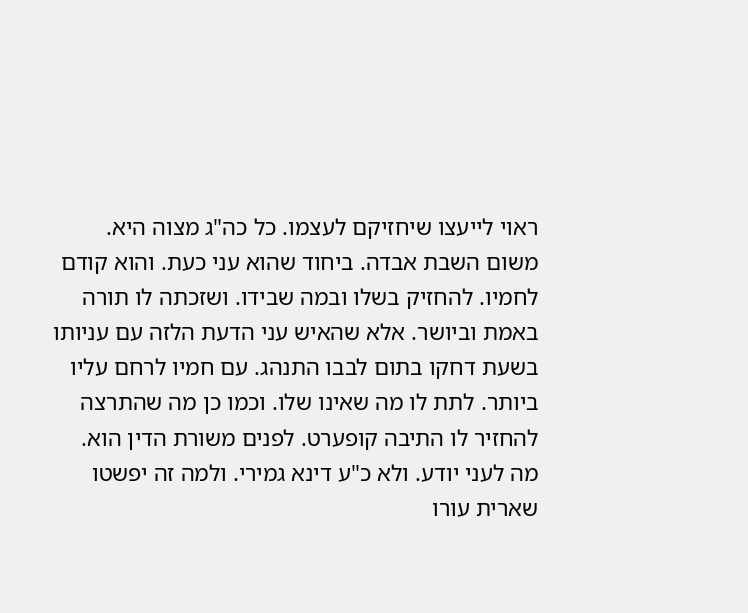ראוי לייעצו שיחזיקם לעצמו. כל כה"ג מצוה היא. משום השבת אבדה. ביחוד שהוא עני כעת. והוא קודם לחמיו. להחזיק בשלו ובמה שבידו. ושזכתה לו תורה באמת וביושר. אלא שהאיש עני הדעת הלזה עם עניותו בשעת דחקו בתום לבבו התנהג. עם חמיו לרחם עליו ביותר. לתת לו מה שאינו שלו. וכמו כן מה שהתרצה להחזיר לו התיבה קופערט. לפנים משורת הדין הוא. מה לעני יודע. ולא כ"ע דינא גמירי. ולמה זה יפשטו שארית עורו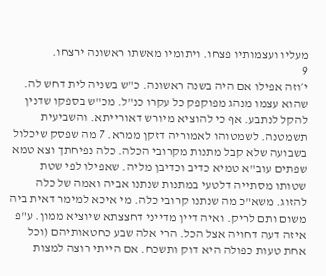מעליו ועצמותיו פצחו. ויתומיו מאשתו ראשונה ירצחו.
9
י׳וזה אפילו אם היה בשנה ראשונה. כ"ש בשניה לית דחש לה. שהוא עצמו מנהג מפוקפק כל עקרו כנ"ל. מכ"ש בספקו שדנין להקל לנתבע. אף כי להוציא מיורש דאורייתא. והשביעית תשמטנה. לשמטוהו לאמוריה דזקן ממרא. 7 מה שפסק שיכלול בשבועה שלא קבל מתנות מקרובי הכלה. כלה נפיחתך וצא טמא שפתים עוב"א טמיא כדיב וכדיבן מליה. שאפילו לפי שטת שטותו מסתייה דלטעי במתנות שנתנו אביה ואמה של כלה להזוג. משא"כ מה שנתנו קרובי כלה. מי איכא למימר דאית ביה משום ותם לריק. ואיה דיין מדייני דחצצתא שיוציא ממון. ע"פ איזה דעה דחויה אצל הכל. הרי אלה שבע כחטאותיהם (וכל אחת טעות כפולה היא דוק ותשכח. אם הייתי רוצה למצות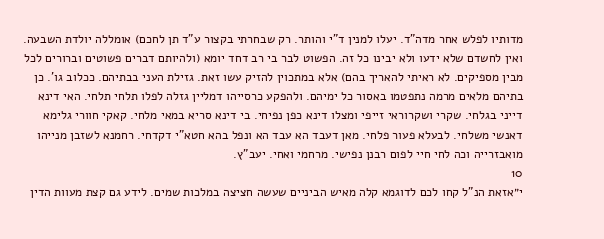מדותיו לפלש אחר מדה"ד. יעלו למנין ד"י והותר. רק שבחרתי בקצור ע"ד תן לחכם) אומללה יולדת השבעה. ואין לחשדם שלא ידעו ולא יבינו כל זה. הפשוט לבר בי רב דחד יומא (ולהיותם דברים פשוטים וברורים לכל מבין מספיקים. לא ראיתי להאריך בהם) אלא במתכוין להזיק עשו זאת. גזילת העני בבתיהם. ככלוב גו'. כן בתיהם מלאים מרמה נתפטמו באסור כל ימיהם. ולהפקע כרסייהו דמליין גזלה לפלו תלחי תלחי. האי דינא דייני בגלחי. שקרי ושקרוראי זייפי ומצלו דינא כפן נפיחי. בי דינא סריא במאי מלחי. קאקי חוורי גלימא דאנשי משלחי. לבעלא פעור פלחי. מאן דעבד הא עבד הא ונפל בהא חטא"י דקדחי. רחמנא לשזבן מנייהו מואבזרייה וכה לחי חיי לפום רבנן נפישי. מרחמי ואחי. יעב"ץ.
10
י״אזאת הנ"ל קחו לכם לדוגמא קלה מאיש הביניים שעשה חציצה במלכות שמים. לידע גם קצת מעוות הדין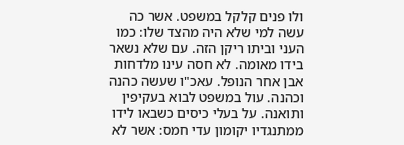ולו פנים קלקל במשפט. אשר כה עשה למי שלא היה מהצד שלו: כמו העני וביתו ריקן הזה. עם שלא נשאר בידו מאומה. לא חסה עינו מלדחות אבן אחר הנופל. עאכ"ו שעשה כהנה וכהנה. עול במשפט לבוא בעקיפין ותואנה. על בעלי כיסים כשבאו לידו ממתנגדיו יקומון עדי חמס: אשר לא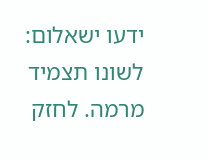ידעו ישאלום: לשונו תצמיד מרמה. לחזק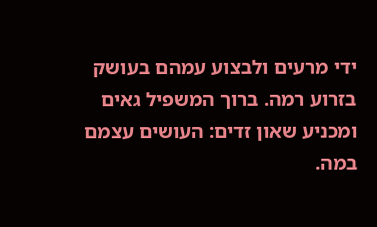ידי מרעים ולבצוע עמהם בעושק בזרוע רמה. ברוך המשפיל גאים ומכניע שאון זדים: העושים עצמם במה.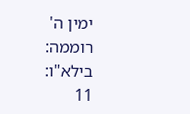ימין ה' רוממה: בילא"ו:
11